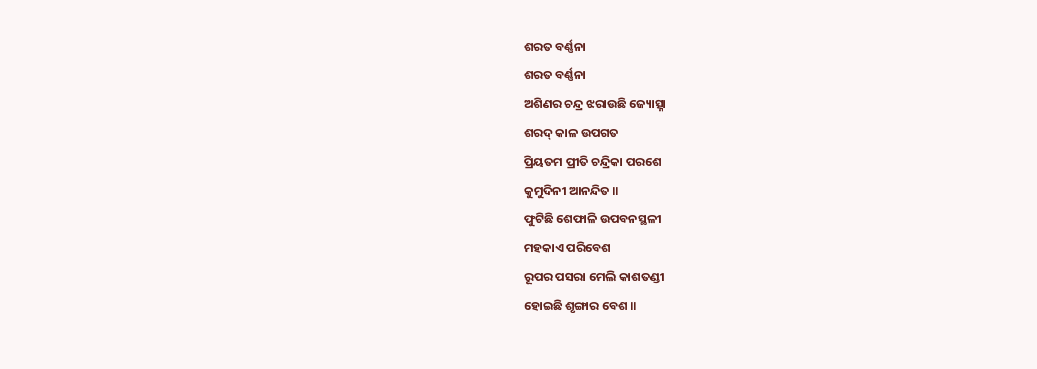ଶରତ ବର୍ଣ୍ଣନା
ଶରତ ବର୍ଣ୍ଣନା
ଅଶିଣର ଚନ୍ଦ୍ର ଝରାଉଛି ଜ୍ୟୋତ୍ସ୍ନା
ଶରଦ୍ କାଳ ଉପଗତ
ପ୍ରିୟତମ ପ୍ରୀତି ଚନ୍ଦ୍ରିକା ପରଶେ
କୁମୁଦିନୀ ଆନନ୍ଦିତ ॥
ଫୁଟିଛି ଶେଫାଳି ଉପବନସ୍ଥଳୀ
ମହକାଏ ପରିବେଶ
ରୂପର ପସରା ମେଲି କାଶତଣ୍ଡୀ
ହୋଇଛି ଶୃଙ୍ଗାର ବେଶ ॥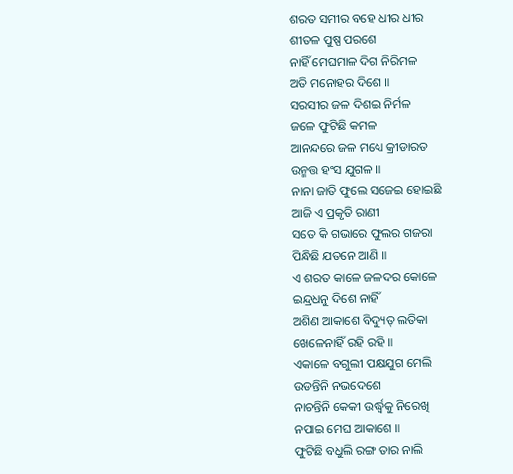ଶରତ ସମୀର ବହେ ଧୀର ଧୀର
ଶୀତଳ ପୁଷ୍ପ ପରଶେ
ନାହିଁ ମେଘମାଳ ଦିଗ ନିରିମଳ
ଅତି ମନୋହର ଦିଶେ ॥
ସରସୀର ଜଳ ଦିଶଇ ନିର୍ମଳ
ଜଳେ ଫୁଟିଛି କମଳ
ଆନନ୍ଦରେ ଜଳ ମଧ୍ୟେ କ୍ରୀଡାରତ
ଉନ୍ମତ୍ତ ହଂସ ଯୁଗଳ ॥
ନାନା ଜାତି ଫୁଲେ ସଜେଇ ହୋଇଛି
ଆଜି ଏ ପ୍ରକୃତି ରାଣୀ
ସତେ କି ଗଭାରେ ଫୁଲର ଗଜରା
ପିନ୍ଧିଛି ଯତନେ ଆଣି ॥
ଏ ଶରତ କାଳେ ଜଳଦର କୋଳେ
ଇନ୍ଦ୍ରଧନୁ ଦିଶେ ନାହିଁ
ଅଶିଣ ଆକାଶେ ବିଦ୍ୟୁତ୍ ଲତିକା
ଖେଳେନାହିଁ ରହି ରହି ॥
ଏକାଳେ ବଗୁଲୀ ପକ୍ଷଯୁଗ ମେଲି
ଉଡନ୍ତିନି ନଭଦେଶେ
ନାଚନ୍ତିନି କେକୀ ଉର୍ଦ୍ଧ୍ୱକୁ ନିରେଖି
ନପାଇ ମେଘ ଆକାଶେ ॥
ଫୁଟିଛି ବଧୁଲି ରଙ୍ଗ ତାର ନାଲି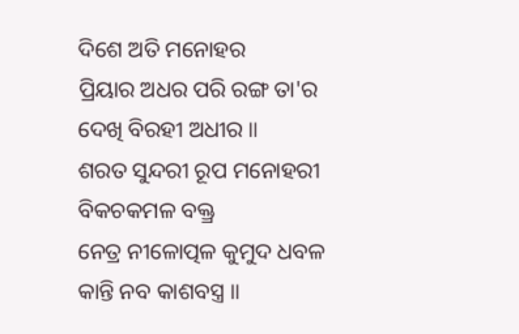ଦିଶେ ଅତି ମନୋହର
ପ୍ରିୟାର ଅଧର ପରି ରଙ୍ଗ ତା'ର
ଦେଖି ବିରହୀ ଅଧୀର ॥
ଶରତ ସୁନ୍ଦରୀ ରୂପ ମନୋହରୀ
ବିକଚକମଳ ବକ୍ତ୍ର
ନେତ୍ର ନୀଳୋତ୍ପଳ କୁମୁଦ ଧବଳ
କାନ୍ତି ନବ କାଶବସ୍ତ୍ର ॥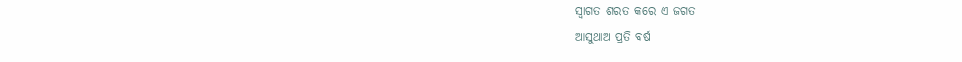ସ୍ୱାଗତ ଶରତ କରେ ଏ ଜଗତ
ଆସୁଥାଅ ପ୍ରତି ବର୍ଷ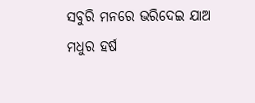ସବୁରି ମନରେ ଭରିଦେଇ ଯାଅ
ମଧୁର ହର୍ଷ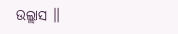ଉଲ୍ଲାସ ॥